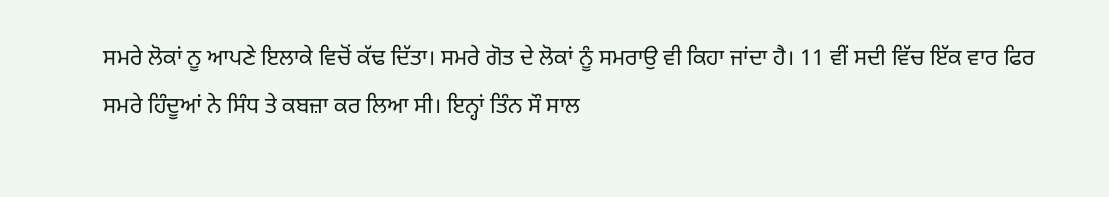ਸਮਰੇ ਲੋਕਾਂ ਨੂ ਆਪਣੇ ਇਲਾਕੇ ਵਿਚੋਂ ਕੱਢ ਦਿੱਤਾ। ਸਮਰੇ ਗੋਤ ਦੇ ਲੋਕਾਂ ਨੂੰ ਸਮਰਾਉ ਵੀ ਕਿਹਾ ਜਾਂਦਾ ਹੈ। 11 ਵੀਂ ਸਦੀ ਵਿੱਚ ਇੱਕ ਵਾਰ ਫਿਰ ਸਮਰੇ ਹਿੰਦੂਆਂ ਨੇ ਸਿੰਧ ਤੇ ਕਬਜ਼ਾ ਕਰ ਲਿਆ ਸੀ। ਇਨ੍ਹਾਂ ਤਿੰਨ ਸੌ ਸਾਲ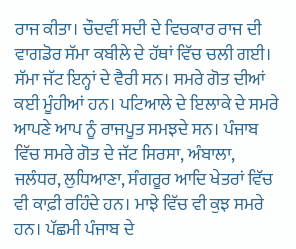ਰਾਜ ਕੀਤਾ। ਚੌਦਵੀਂ ਸਦੀ ਦੇ ਵਿਚਕਾਰ ਰਾਜ ਦੀ ਵਾਗਡੋਰ ਸੱਮਾ ਕਬੀਲੇ ਦੇ ਹੱਥਾਂ ਵਿੱਚ ਚਲੀ ਗਈ। ਸੱਮਾ ਜੱਟ ਇਨ੍ਹਾਂ ਦੇ ਵੈਰੀ ਸਨ। ਸਮਰੇ ਗੋਤ ਦੀਆਂ ਕਈ ਮੂੰਹੀਆਂ ਹਨ। ਪਟਿਆਲੇ ਦੇ ਇਲਾਕੇ ਦੇ ਸਮਰੇ ਆਪਣੇ ਆਪ ਨੂੰ ਰਾਜਪੂਤ ਸਮਝਦੇ ਸਨ। ਪੰਜਾਬ ਵਿੱਚ ਸਮਰੇ ਗੋਤ ਦੇ ਜੱਟ ਸਿਰਸਾ, ਅੰਬਾਲਾ, ਜਲੰਧਰ, ਲੁਧਿਆਣਾ, ਸੰਗਰੂਰ ਆਦਿ ਖੇਤਰਾਂ ਵਿੱਚ ਵੀ ਕਾਫ਼ੀ ਰਹਿੰਦੇ ਹਨ। ਮਾਝੇ ਵਿੱਚ ਵੀ ਕੁਝ ਸਮਰੇ ਹਨ। ਪੱਛਮੀ ਪੰਜਾਬ ਦੇ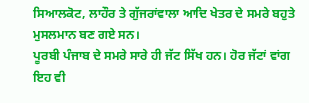ਸਿਆਲਕੋਟ, ਲਾਹੌਰ ਤੇ ਗੁੱਜਰਾਂਵਾਲਾ ਆਦਿ ਖੇਤਰ ਦੇ ਸਮਰੇ ਬਹੁਤੇ ਮੁਸਲਮਾਨ ਬਣ ਗਏ ਸਨ।
ਪੂਰਬੀ ਪੰਜਾਬ ਦੇ ਸਮਰੇ ਸਾਰੇ ਹੀ ਜੱਟ ਸਿੱਖ ਹਨ। ਹੋਰ ਜੱਟਾਂ ਵਾਂਗ ਇਹ ਵੀ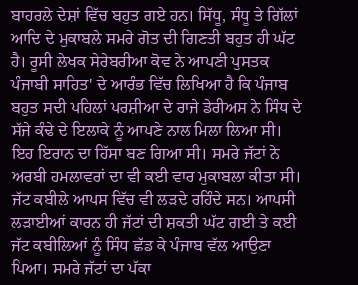ਬਾਹਰਲੇ ਦੇਸ਼ਾਂ ਵਿੱਚ ਬਹੁਤ ਗਏ ਹਨ। ਸਿੱਧੂ, ਸੰਧੂ ਤੇ ਗਿੱਲਾਂ ਆਦਿ ਦੇ ਮੁਕਾਬਲੇ ਸਮਰੇ ਗੋਤ ਦੀ ਗਿਣਤੀ ਬਹੁਤ ਹੀ ਘੱਟ ਹੈ। ਰੂਸੀ ਲੇਖਕ ਸੇਰੇਬਰੀਆ ਕੋਵ ਨੇ ਆਪਣੀ ਪੁਸਤਕ ਪੰਜਾਬੀ ਸਾਹਿਤ' ਦੇ ਆਰੰਭ ਵਿੱਚ ਲਿਖਿਆ ਹੈ ਕਿ ਪੰਜਾਬ ਬਹੁਤ ਸਦੀ ਪਹਿਲਾਂ ਪਰਸ਼ੀਆ ਦੇ ਰਾਜੇ ਡੇਰੀਅਸ ਨੇ ਸਿੰਧ ਦੇ ਸੱਜੇ ਕੰਢੇ ਦੇ ਇਲਾਕੇ ਨੂੰ ਆਪਣੇ ਨਾਲ ਮਿਲਾ ਲਿਆ ਸੀ। ਇਹ ਇਰਾਨ ਦਾ ਹਿੱਸਾ ਬਣ ਗਿਆ ਸੀ। ਸਮਰੇ ਜੱਟਾਂ ਨੇ ਅਰਬੀ ਹਮਲਾਵਰਾਂ ਦਾ ਵੀ ਕਈ ਵਾਰ ਮੁਕਾਬਲਾ ਕੀਤਾ ਸੀ। ਜੱਟ ਕਬੀਲੇ ਆਪਸ ਵਿੱਚ ਵੀ ਲੜਦੇ ਰਹਿੰਦੇ ਸਨ। ਆਪਸੀ ਲੜਾਈਆਂ ਕਾਰਨ ਹੀ ਜੱਟਾਂ ਦੀ ਸ਼ਕਤੀ ਘੱਟ ਗਈ ਤੇ ਕਈ ਜੱਟ ਕਬੀਲਿਆਂ ਨੂੰ ਸਿੰਧ ਛੱਡ ਕੇ ਪੰਜਾਬ ਵੱਲ ਆਉਣਾ ਪਿਆ। ਸਮਰੇ ਜੱਟਾਂ ਦਾ ਪੱਕਾ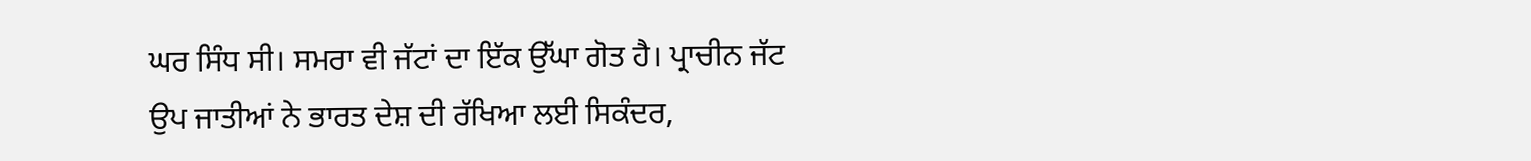ਘਰ ਸਿੰਧ ਸੀ। ਸਮਰਾ ਵੀ ਜੱਟਾਂ ਦਾ ਇੱਕ ਉੱਘਾ ਗੋਤ ਹੈ। ਪ੍ਰਾਚੀਨ ਜੱਟ ਉਪ ਜਾਤੀਆਂ ਨੇ ਭਾਰਤ ਦੇਸ਼ ਦੀ ਰੱਖਿਆ ਲਈ ਸਿਕੰਦਰ,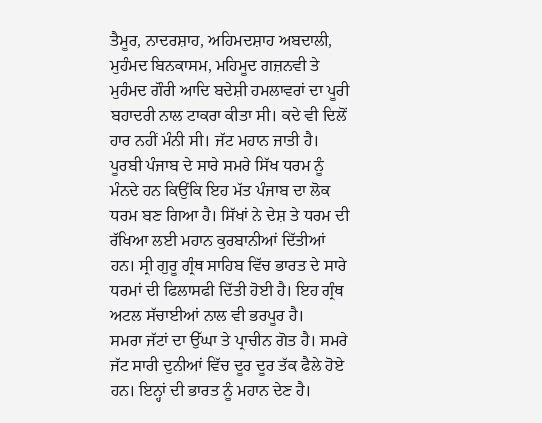ਤੈਮੂਰ, ਨਾਦਰਸ਼ਾਹ, ਅਹਿਮਦਸ਼ਾਹ ਅਬਦਾਲੀ, ਮੁਹੰਮਦ ਬਿਨਕਾਸਮ, ਮਹਿਮੂਦ ਗਜ਼ਨਵੀ ਤੇ ਮੁਹੰਮਦ ਗੌਰੀ ਆਦਿ ਬਦੇਸ਼ੀ ਹਮਲਾਵਰਾਂ ਦਾ ਪੂਰੀ ਬਹਾਦਰੀ ਨਾਲ ਟਾਕਰਾ ਕੀਤਾ ਸੀ। ਕਦੇ ਵੀ ਦਿਲੋਂ ਹਾਰ ਨਹੀਂ ਮੰਨੀ ਸੀ। ਜੱਟ ਮਹਾਨ ਜਾਤੀ ਹੈ। ਪੂਰਬੀ ਪੰਜਾਬ ਦੇ ਸਾਰੇ ਸਮਰੇ ਸਿੱਖ ਧਰਮ ਨੂੰ ਮੰਨਦੇ ਹਨ ਕਿਉਂਕਿ ਇਹ ਮੱਤ ਪੰਜਾਬ ਦਾ ਲੋਕ ਧਰਮ ਬਣ ਗਿਆ ਹੈ। ਸਿੱਖਾਂ ਨੇ ਦੇਸ਼ ਤੇ ਧਰਮ ਦੀ ਰੱਖਿਆ ਲਈ ਮਹਾਨ ਕੁਰਬਾਨੀਆਂ ਦਿੱਤੀਆਂ ਹਨ। ਸ੍ਰੀ ਗੁਰੂ ਗ੍ਰੰਥ ਸਾਹਿਬ ਵਿੱਚ ਭਾਰਤ ਦੇ ਸਾਰੇ ਧਰਮਾਂ ਦੀ ਫਿਲਾਸਫੀ ਦਿੱਤੀ ਹੋਈ ਹੈ। ਇਹ ਗ੍ਰੰਥ ਅਟਲ ਸੱਚਾਈਆਂ ਨਾਲ ਵੀ ਭਰਪੂਰ ਹੈ।
ਸਮਰਾ ਜੱਟਾਂ ਦਾ ਉੱਘਾ ਤੇ ਪ੍ਰਾਚੀਨ ਗੋਤ ਹੈ। ਸਮਰੇ ਜੱਟ ਸਾਰੀ ਦੁਨੀਆਂ ਵਿੱਚ ਦੂਰ ਦੂਰ ਤੱਕ ਫੈਲੇ ਹੋਏ ਹਨ। ਇਨ੍ਹਾਂ ਦੀ ਭਾਰਤ ਨੂੰ ਮਹਾਨ ਦੇਣ ਹੈ।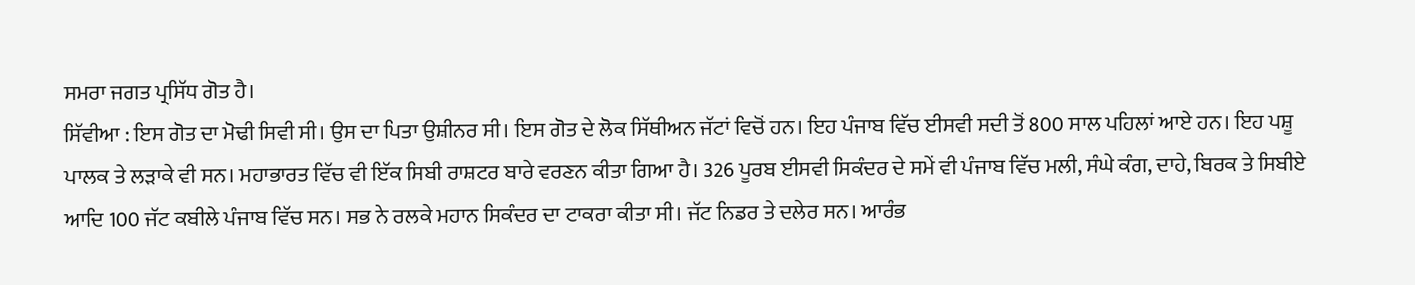ਸਮਰਾ ਜਗਤ ਪ੍ਰਸਿੱਧ ਗੋਤ ਹੈ।
ਸਿੱਵੀਆ : ਇਸ ਗੋਤ ਦਾ ਮੋਢੀ ਸਿਵੀ ਸੀ। ਉਸ ਦਾ ਪਿਤਾ ਉਸ਼ੀਨਰ ਸੀ। ਇਸ ਗੋਤ ਦੇ ਲੋਕ ਸਿੱਥੀਅਨ ਜੱਟਾਂ ਵਿਚੋਂ ਹਨ। ਇਹ ਪੰਜਾਬ ਵਿੱਚ ਈਸਵੀ ਸਦੀ ਤੋਂ 800 ਸਾਲ ਪਹਿਲਾਂ ਆਏ ਹਨ। ਇਹ ਪਸ਼ੂ ਪਾਲਕ ਤੇ ਲੜਾਕੇ ਵੀ ਸਨ। ਮਹਾਭਾਰਤ ਵਿੱਚ ਵੀ ਇੱਕ ਸਿਬੀ ਰਾਸ਼ਟਰ ਬਾਰੇ ਵਰਣਨ ਕੀਤਾ ਗਿਆ ਹੈ। 326 ਪੂਰਬ ਈਸਵੀ ਸਿਕੰਦਰ ਦੇ ਸਮੇਂ ਵੀ ਪੰਜਾਬ ਵਿੱਚ ਮਲੀ, ਸੰਘੇ ਕੰਗ, ਦਾਹੇ, ਬਿਰਕ ਤੇ ਸਿਬੀਏ ਆਦਿ 100 ਜੱਟ ਕਬੀਲੇ ਪੰਜਾਬ ਵਿੱਚ ਸਨ। ਸਭ ਨੇ ਰਲਕੇ ਮਹਾਨ ਸਿਕੰਦਰ ਦਾ ਟਾਕਰਾ ਕੀਤਾ ਸੀ। ਜੱਟ ਨਿਡਰ ਤੇ ਦਲੇਰ ਸਨ। ਆਰੰਭ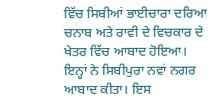ਵਿੱਚ ਸਿਬੀਆਂ ਭਾਈਚਾਰਾ ਦਰਿਆ ਚਨਾਬ ਅਤੇ ਰਾਵੀ ਦੇ ਵਿਚਕਾਰ ਦੇ ਖੇਤਰ ਵਿੱਚ ਆਬਾਦ ਹੋਇਆ। ਇਨ੍ਹਾਂ ਨੇ ਸਿਬੀਪੁਰਾ ਨਵਾਂ ਨਗਰ ਆਬਾਦ ਕੀਤਾ। ਇਸ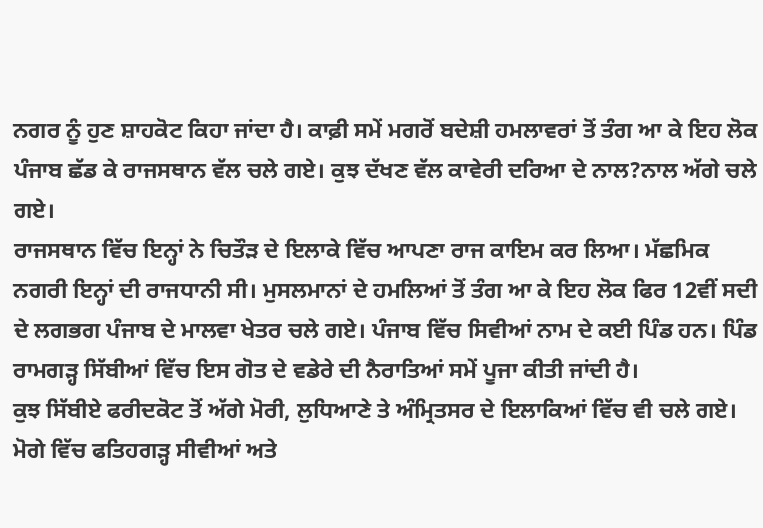ਨਗਰ ਨੂੰ ਹੁਣ ਸ਼ਾਹਕੋਟ ਕਿਹਾ ਜਾਂਦਾ ਹੈ। ਕਾਫ਼ੀ ਸਮੇਂ ਮਗਰੋਂ ਬਦੇਸ਼ੀ ਹਮਲਾਵਰਾਂ ਤੋਂ ਤੰਗ ਆ ਕੇ ਇਹ ਲੋਕ ਪੰਜਾਬ ਛੱਡ ਕੇ ਰਾਜਸਥਾਨ ਵੱਲ ਚਲੇ ਗਏ। ਕੁਝ ਦੱਖਣ ਵੱਲ ਕਾਵੇਰੀ ਦਰਿਆ ਦੇ ਨਾਲ?ਨਾਲ ਅੱਗੇ ਚਲੇ ਗਏ।
ਰਾਜਸਥਾਨ ਵਿੱਚ ਇਨ੍ਹਾਂ ਨੇ ਚਿਤੌੜ ਦੇ ਇਲਾਕੇ ਵਿੱਚ ਆਪਣਾ ਰਾਜ ਕਾਇਮ ਕਰ ਲਿਆ। ਮੱਛਮਿਕ ਨਗਰੀ ਇਨ੍ਹਾਂ ਦੀ ਰਾਜਧਾਨੀ ਸੀ। ਮੁਸਲਮਾਨਾਂ ਦੇ ਹਮਲਿਆਂ ਤੋਂ ਤੰਗ ਆ ਕੇ ਇਹ ਲੋਕ ਫਿਰ 12ਵੀਂ ਸਦੀ ਦੇ ਲਗਭਗ ਪੰਜਾਬ ਦੇ ਮਾਲਵਾ ਖੇਤਰ ਚਲੇ ਗਏ। ਪੰਜਾਬ ਵਿੱਚ ਸਿਵੀਆਂ ਨਾਮ ਦੇ ਕਈ ਪਿੰਡ ਹਨ। ਪਿੰਡ ਰਾਮਗੜ੍ਹ ਸਿੱਬੀਆਂ ਵਿੱਚ ਇਸ ਗੋਤ ਦੇ ਵਡੇਰੇ ਦੀ ਨੈਰਾਤਿਆਂ ਸਮੇਂ ਪੂਜਾ ਕੀਤੀ ਜਾਂਦੀ ਹੈ।
ਕੁਝ ਸਿੱਬੀਏ ਫਰੀਦਕੋਟ ਤੋਂ ਅੱਗੇ ਮੋਰੀ, ਲੁਧਿਆਣੇ ਤੇ ਅੰਮ੍ਰਿਤਸਰ ਦੇ ਇਲਾਕਿਆਂ ਵਿੱਚ ਵੀ ਚਲੇ ਗਏ। ਮੋਗੇ ਵਿੱਚ ਫਤਿਹਗੜ੍ਹ ਸੀਵੀਆਂ ਅਤੇ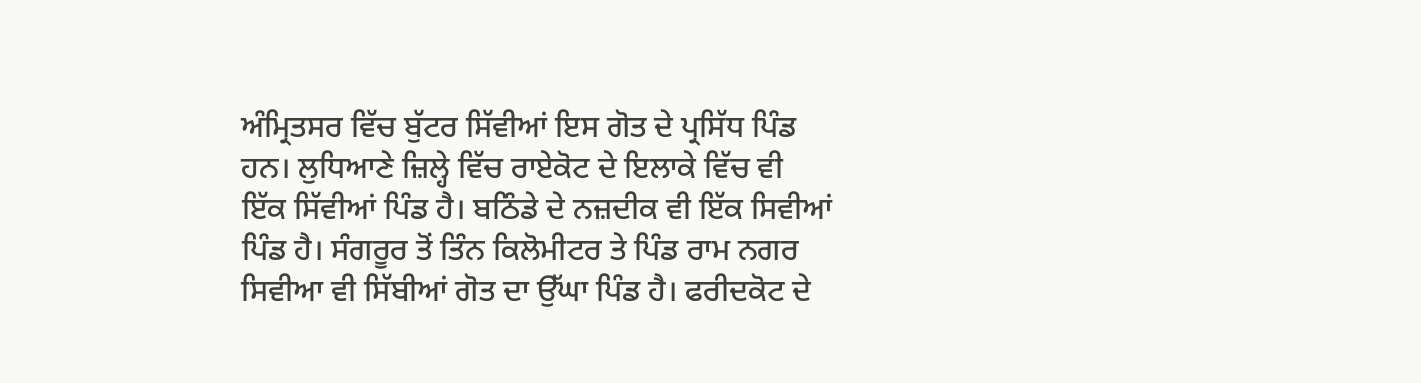ਅੰਮ੍ਰਿਤਸਰ ਵਿੱਚ ਬੁੱਟਰ ਸਿੱਵੀਆਂ ਇਸ ਗੋਤ ਦੇ ਪ੍ਰਸਿੱਧ ਪਿੰਡ ਹਨ। ਲੁਧਿਆਣੇ ਜ਼ਿਲ੍ਹੇ ਵਿੱਚ ਰਾਏਕੋਟ ਦੇ ਇਲਾਕੇ ਵਿੱਚ ਵੀ ਇੱਕ ਸਿੱਵੀਆਂ ਪਿੰਡ ਹੈ। ਬਠਿੰਡੇ ਦੇ ਨਜ਼ਦੀਕ ਵੀ ਇੱਕ ਸਿਵੀਆਂ ਪਿੰਡ ਹੈ। ਸੰਗਰੂਰ ਤੋਂ ਤਿੰਨ ਕਿਲੋਮੀਟਰ ਤੇ ਪਿੰਡ ਰਾਮ ਨਗਰ ਸਿਵੀਆ ਵੀ ਸਿੱਬੀਆਂ ਗੋਤ ਦਾ ਉੱਘਾ ਪਿੰਡ ਹੈ। ਫਰੀਦਕੋਟ ਦੇ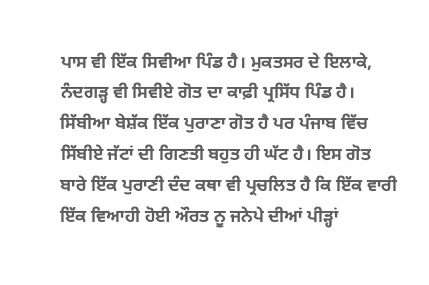ਪਾਸ ਵੀ ਇੱਕ ਸਿਵੀਆ ਪਿੰਡ ਹੈ। ਮੁਕਤਸਰ ਦੇ ਇਲਾਕੇ, ਨੰਦਗੜ੍ਹ ਵੀ ਸਿਵੀਏ ਗੋਤ ਦਾ ਕਾਫ਼ੀ ਪ੍ਰਸਿੱਧ ਪਿੰਡ ਹੈ। ਸਿੱਬੀਆ ਬੇਸ਼ੱਕ ਇੱਕ ਪੁਰਾਣਾ ਗੋਤ ਹੈ ਪਰ ਪੰਜਾਬ ਵਿੱਚ ਸਿੱਬੀਏ ਜੱਟਾਂ ਦੀ ਗਿਣਤੀ ਬਹੁਤ ਹੀ ਘੱਟ ਹੈ। ਇਸ ਗੋਤ ਬਾਰੇ ਇੱਕ ਪੁਰਾਣੀ ਦੰਦ ਕਥਾ ਵੀ ਪ੍ਰਚਲਿਤ ਹੈ ਕਿ ਇੱਕ ਵਾਰੀ ਇੱਕ ਵਿਆਹੀ ਹੋਈ ਔਰਤ ਨੂ ਜਨੇਪੇ ਦੀਆਂ ਪੀੜ੍ਹਾਂ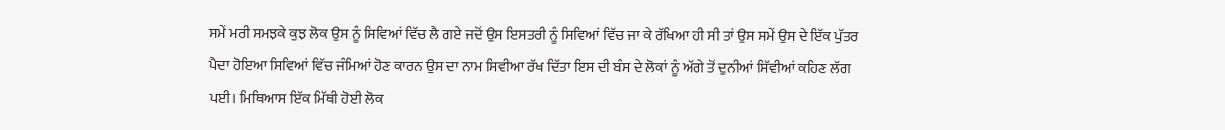ਸਮੇਂ ਮਰੀ ਸਮਝਕੇ ਕੁਝ ਲੋਕ ਉਸ ਨੂੰ ਸਿਵਿਆਂ ਵਿੱਚ ਲੈ ਗਏ ਜਦੋਂ ਉਸ ਇਸਤਰੀ ਨੂੰ ਸਿਵਿਆਂ ਵਿੱਚ ਜਾ ਕੇ ਰੱਖਿਆ ਹੀ ਸੀ ਤਾਂ ਉਸ ਸਮੇਂ ਉਸ ਦੇ ਇੱਕ ਪੁੱਤਰ ਪੈਦਾ ਹੋਇਆ ਸਿਵਿਆਂ ਵਿੱਚ ਜੰਮਿਆਂ ਹੋਣ ਕਾਰਨ ਉਸ ਦਾ ਨਾਮ ਸਿਵੀਆ ਰੱਖ ਦਿੱਤਾ ਇਸ ਦੀ ਬੰਸ ਦੇ ਲੋਕਾਂ ਨੂੰ ਅੱਗੇ ਤੋਂ ਦੁਨੀਆਂ ਸਿੱਵੀਆਂ ਕਹਿਣ ਲੱਗ ਪਈ। ਮਿਥਿਆਸ ਇੱਕ ਮਿੱਥੀ ਹੋਈ ਲੋਕ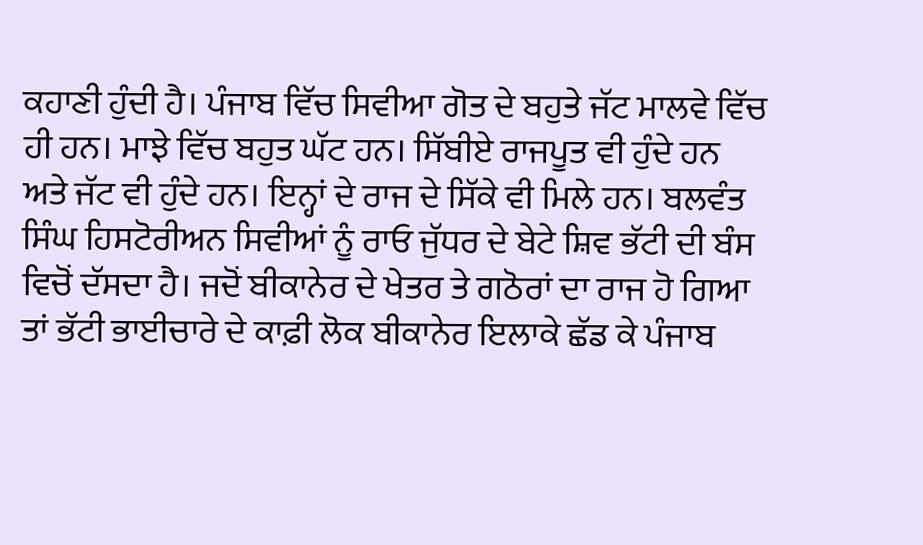ਕਹਾਣੀ ਹੁੰਦੀ ਹੈ। ਪੰਜਾਬ ਵਿੱਚ ਸਿਵੀਆ ਗੋਤ ਦੇ ਬਹੁਤੇ ਜੱਟ ਮਾਲਵੇ ਵਿੱਚ ਹੀ ਹਨ। ਮਾਝੇ ਵਿੱਚ ਬਹੁਤ ਘੱਟ ਹਨ। ਸਿੱਬੀਏ ਰਾਜਪੂਤ ਵੀ ਹੁੰਦੇ ਹਨ ਅਤੇ ਜੱਟ ਵੀ ਹੁੰਦੇ ਹਨ। ਇਨ੍ਹਾਂ ਦੇ ਰਾਜ ਦੇ ਸਿੱਕੇ ਵੀ ਮਿਲੇ ਹਨ। ਬਲਵੰਤ ਸਿੰਘ ਹਿਸਟੋਰੀਅਨ ਸਿਵੀਆਂ ਨੂੰ ਰਾਓ ਜੁੱਧਰ ਦੇ ਬੇਟੇ ਸ਼ਿਵ ਭੱਟੀ ਦੀ ਬੰਸ ਵਿਚੋਂ ਦੱਸਦਾ ਹੈ। ਜਦੋਂ ਬੀਕਾਨੇਰ ਦੇ ਖੇਤਰ ਤੇ ਗਠੋਰਾਂ ਦਾ ਰਾਜ ਹੋ ਗਿਆ ਤਾਂ ਭੱਟੀ ਭਾਈਚਾਰੇ ਦੇ ਕਾਫ਼ੀ ਲੋਕ ਬੀਕਾਨੇਰ ਇਲਾਕੇ ਛੱਡ ਕੇ ਪੰਜਾਬ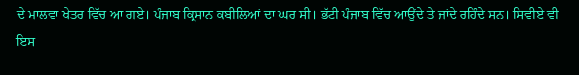ਦੇ ਮਾਲਵਾ ਖੇਤਰ ਵਿੱਚ ਆ ਗਏ। ਪੰਜਾਬ ਕ੍ਰਿਸਾਨ ਕਬੀਲਿਆਂ ਦਾ ਘਰ ਸੀ। ਭੱਟੀ ਪੰਜਾਬ ਵਿੱਚ ਆਉਂਦੇ ਤੇ ਜਾਂਦੇ ਰਹਿੰਦੇ ਸਨ। ਸਿਵੀਏ ਵੀ ਇਸ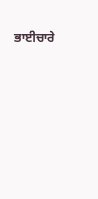ਭਾਈਚਾਰੇ